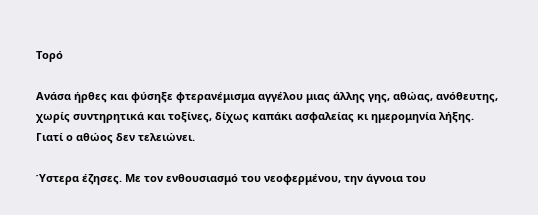Τορό

Ανάσα ήρθες και φύσηξε φτερανέμισμα αγγέλου μιας άλλης γης, αθώας, ανόθευτης, χωρίς συντηρητικά και τοξίνες, δίχως καπάκι ασφαλείας κι ημερομηνία λήξης. Γιατί ο αθώος δεν τελειώνει.

Ύστερα έζησες. Με τον ενθουσιασμό του νεοφερμένου, την άγνοια του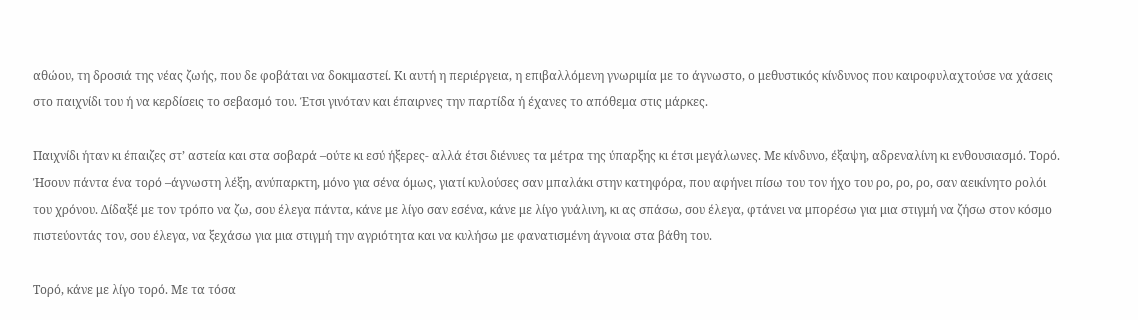αθώου, τη δροσιά της νέας ζωής, που δε φοβάται να δοκιμαστεί. Κι αυτή η περιέργεια, η επιβαλλόμενη γνωριμία με το άγνωστο, ο μεθυστικός κίνδυνος που καιροφυλαχτούσε να χάσεις στο παιχνίδι του ή να κερδίσεις το σεβασμό του. Έτσι γινόταν και έπαιρνες την παρτίδα ή έχανες το απόθεμα στις μάρκες.

Παιχνίδι ήταν κι έπαιζες στ’ αστεία και στα σοβαρά –ούτε κι εσύ ήξερες- αλλά έτσι διένυες τα μέτρα της ύπαρξης κι έτσι μεγάλωνες. Με κίνδυνο, έξαψη, αδρεναλίνη κι ενθουσιασμό. Τορό. Ήσουν πάντα ένα τορό –άγνωστη λέξη, ανύπαρκτη, μόνο για σένα όμως, γιατί κυλούσες σαν μπαλάκι στην κατηφόρα, που αφήνει πίσω του τον ήχο του ρο, ρο, ρο, σαν αεικίνητο ρολόι του χρόνου. Δίδαξέ με τον τρόπο να ζω, σου έλεγα πάντα, κάνε με λίγο σαν εσένα, κάνε με λίγο γυάλινη, κι ας σπάσω, σου έλεγα, φτάνει να μπορέσω για μια στιγμή να ζήσω στον κόσμο πιστεύοντάς τον, σου έλεγα, να ξεχάσω για μια στιγμή την αγριότητα και να κυλήσω με φανατισμένη άγνοια στα βάθη του.

Τορό, κάνε με λίγο τορό. Με τα τόσα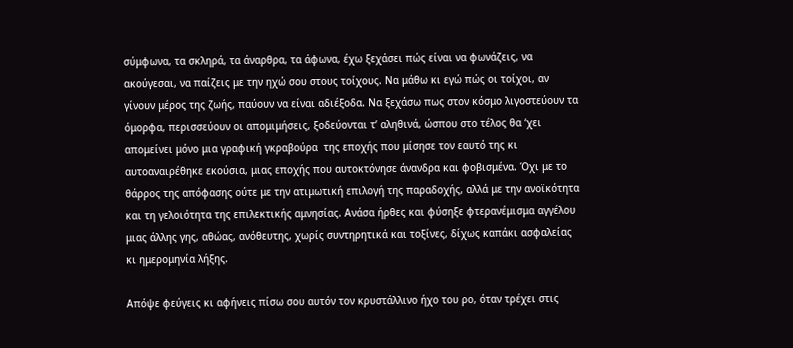σύμφωνα, τα σκληρά, τα άναρθρα, τα άφωνα, έχω ξεχάσει πώς είναι να φωνάζεις, να ακούγεσαι, να παίζεις με την ηχώ σου στους τοίχους. Να μάθω κι εγώ πώς οι τοίχοι, αν γίνουν μέρος της ζωής, παύουν να είναι αδιέξοδα. Να ξεχάσω πως στον κόσμο λιγοστεύουν τα όμορφα, περισσεύουν οι απομιμήσεις, ξοδεύονται τ’ αληθινά, ώσπου στο τέλος θα ‘χει απομείνει μόνο μια γραφική γκραβούρα  της εποχής που μίσησε τον εαυτό της κι αυτοαναιρέθηκε εκούσια, μιας εποχής που αυτοκτόνησε άνανδρα και φοβισμένα. Όχι με το θάρρος της απόφασης ούτε με την ατιμωτική επιλογή της παραδοχής, αλλά με την ανοϊκότητα και τη γελοιότητα της επιλεκτικής αμνησίας. Ανάσα ήρθες και φύσηξε φτερανέμισμα αγγέλου μιας άλλης γης, αθώας, ανόθευτης, χωρίς συντηρητικά και τοξίνες, δίχως καπάκι ασφαλείας κι ημερομηνία λήξης.

Απόψε φεύγεις κι αφήνεις πίσω σου αυτόν τον κρυστάλλινο ήχο του ρο, όταν τρέχει στις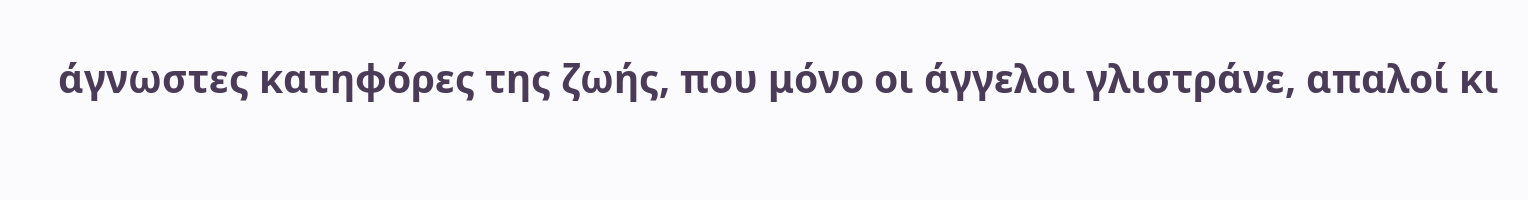άγνωστες κατηφόρες της ζωής, που μόνο οι άγγελοι γλιστράνε, απαλοί κι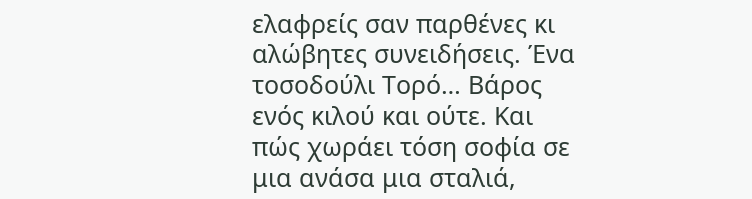ελαφρείς σαν παρθένες κι αλώβητες συνειδήσεις. Ένα τοσοδούλι Τορό… Βάρος ενός κιλού και ούτε. Και πώς χωράει τόση σοφία σε μια ανάσα μια σταλιά,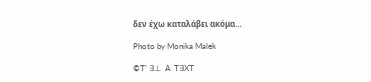δεν έχω καταλάβει ακόμα…

Photo by Monika Malek

©T’ ∃⊥  A  T∃XT